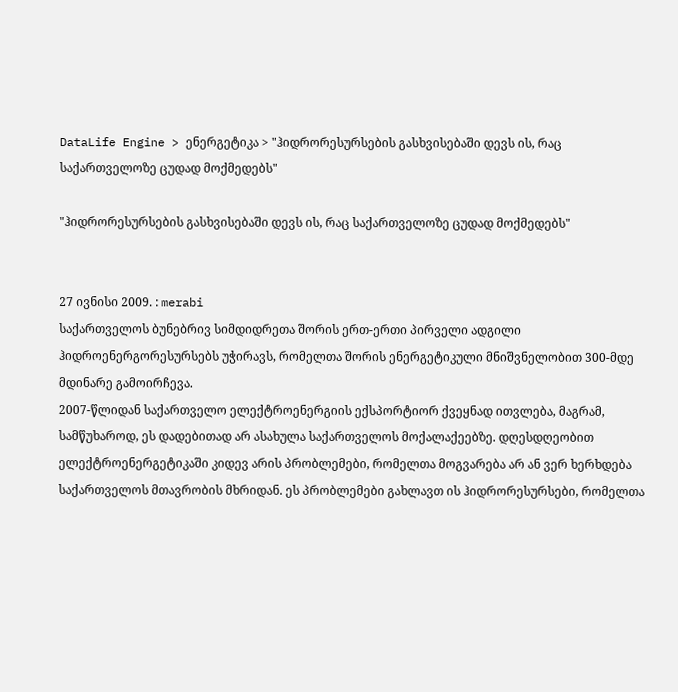DataLife Engine > ენერგეტიკა > "ჰიდრორესურსების გასხვისებაში დევს ის, რაც საქართველოზე ცუდად მოქმედებს"

"ჰიდრორესურსების გასხვისებაში დევს ის, რაც საქართველოზე ცუდად მოქმედებს"


27 ივნისი 2009. : merabi
საქართველოს ბუნებრივ სიმდიდრეთა შორის ერთ-ერთი პირველი ადგილი ჰიდროენერგორესურსებს უჭირავს, რომელთა შორის ენერგეტიკული მნიშვნელობით 300-მდე მდინარე გამოირჩევა.
2007-წლიდან საქართველო ელექტროენერგიის ექსპორტიორ ქვეყნად ითვლება, მაგრამ, სამწუხაროდ, ეს დადებითად არ ასახულა საქართველოს მოქალაქეებზე. დღესდღეობით ელექტროენერგეტიკაში კიდევ არის პრობლემები, რომელთა მოგვარება არ ან ვერ ხერხდება საქართველოს მთავრობის მხრიდან. ეს პრობლემები გახლავთ ის ჰიდრორესურსები, რომელთა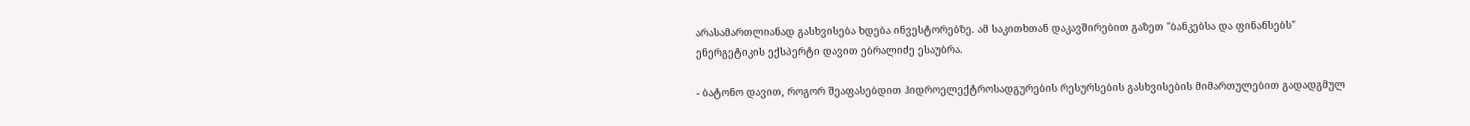არასამართლიანად გასხვისება ხდება ინვესტორებზე. ამ საკითხთან დაკავშირებით გაზეთ "ბანკებსა და ფინანსებს" ენერგეტიკის ექსპერტი დავით ებრალიძე ესაუბრა.

- ბატონო დავით, როგორ შეაფასებდით ჰიდროელექტროსადგურების რესურსების გასხვისების მიმართულებით გადადგმულ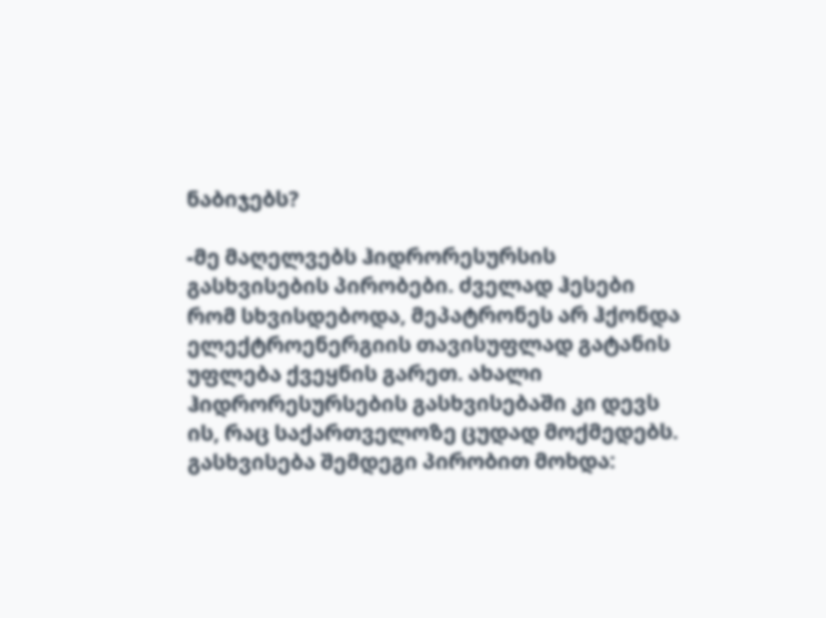ნაბიჯებს?

-მე მაღელვებს ჰიდრორესურსის გასხვისების პირობები. ძველად ჰესები რომ სხვისდებოდა, მეპატრონეს არ ჰქონდა ელექტროენერგიის თავისუფლად გატანის უფლება ქვეყნის გარეთ. ახალი ჰიდრორესურსების გასხვისებაში კი დევს ის, რაც საქართველოზე ცუდად მოქმედებს.
გასხვისება შემდეგი პირობით მოხდა: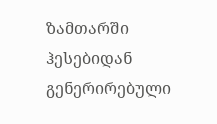ზამთარში ჰესებიდან გენერირებული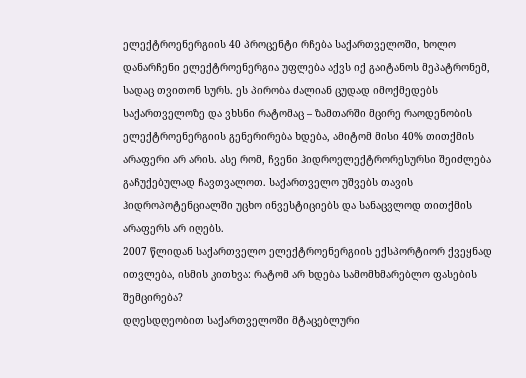ელექტროენერგიის 40 პროცენტი რჩება საქართველოში, ხოლო დანარჩენი ელექტროენერგია უფლება აქვს იქ გაიტანოს მეპატრონემ, სადაც თვითონ სურს. ეს პირობა ძალიან ცუდად იმოქმედებს საქართველოზე და ვხსნი რატომაც – ზამთარში მცირე რაოდენობის ელექტროენერგიის გენერირება ხდება, ამიტომ მისი 40% თითქმის არაფერი არ არის. ასე რომ, ჩვენი ჰიდროელექტრორესურსი შეიძლება გაჩუქებულად ჩავთვალოთ. საქართველო უშვებს თავის ჰიდროპოტენციალში უცხო ინვესტიციებს და სანაცვლოდ თითქმის არაფერს არ იღებს.
2007 წლიდან საქართველო ელექტროენერგიის ექსპორტიორ ქვეყნად ითვლება, ისმის კითხვა: რატომ არ ხდება სამომხმარებლო ფასების შემცირება?
დღესდღეობით საქართველოში მტაცებლური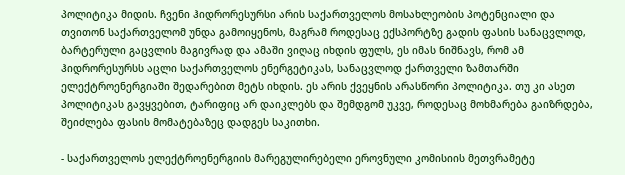პოლიტიკა მიდის. ჩვენი ჰიდრორესურსი არის საქართველოს მოსახლეობის პოტენციალი და თვითონ საქართველომ უნდა გამოიყენოს, მაგრამ როდესაც ექსპორტზე გადის ფასის სანაცვლოდ, ბარტერული გაცვლის მაგივრად და ამაში ვიღაც იხდის ფულს, ეს იმას ნიშნავს, რომ ამ ჰიდრორესურსს აცლი საქართველოს ენერგეტიკას, სანაცვლოდ ქართველი ზამთარში ელექტროენერგიაში შედარებით მეტს იხდის. ეს არის ქვეყნის არასწორი პოლიტიკა. თუ კი ასეთ პოლიტიკას გავყვებით, ტარიფიც არ დაიკლებს და შემდგომ უკვე, როდესაც მოხმარება გაიზრდება, შეიძლება ფასის მომატებაზეც დადგეს საკითხი.

- საქართველოს ელექტროენერგიის მარეგულირებელი ეროვნული კომისიის მეთვრამეტე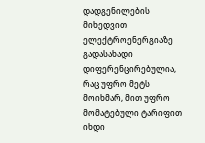დადგენილების მიხედვით ელექტროენერგიაზე გადასახადი დიფერენცირებულია, რაც უფრო მეტს მოიხმარ, მით უფრო მომატებული ტარიფით იხდი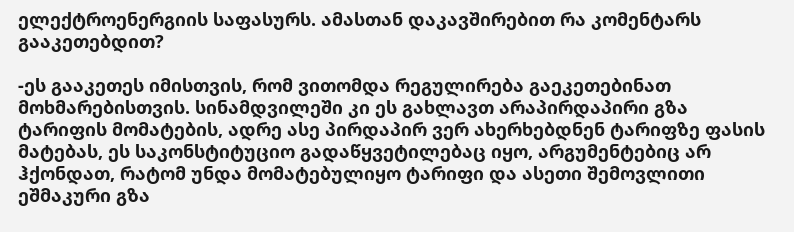ელექტროენერგიის საფასურს. ამასთან დაკავშირებით რა კომენტარს გააკეთებდით?

-ეს გააკეთეს იმისთვის, რომ ვითომდა რეგულირება გაეკეთებინათ მოხმარებისთვის. სინამდვილეში კი ეს გახლავთ არაპირდაპირი გზა ტარიფის მომატების, ადრე ასე პირდაპირ ვერ ახერხებდნენ ტარიფზე ფასის მატებას, ეს საკონსტიტუციო გადაწყვეტილებაც იყო, არგუმენტებიც არ ჰქონდათ, რატომ უნდა მომატებულიყო ტარიფი და ასეთი შემოვლითი ეშმაკური გზა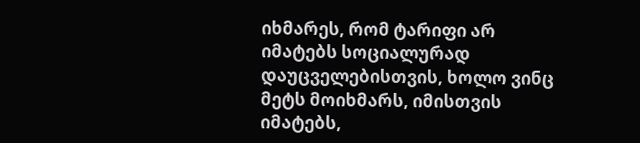იხმარეს, რომ ტარიფი არ იმატებს სოციალურად დაუცველებისთვის, ხოლო ვინც მეტს მოიხმარს, იმისთვის იმატებს,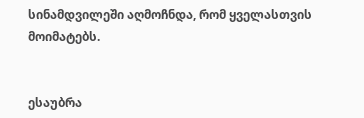სინამდვილეში აღმოჩნდა, რომ ყველასთვის მოიმატებს.


ესაუბრა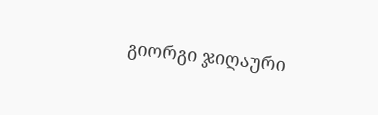გიორგი ჯიღაური